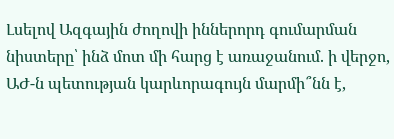Լսելով Ազգային ժողովի իններորդ գումարման նիստերը՝ ինձ մոտ մի հարց է առաջանում. ի վերջո, ԱԺ-ն պետության կարևորագույն մարմի՞նն է,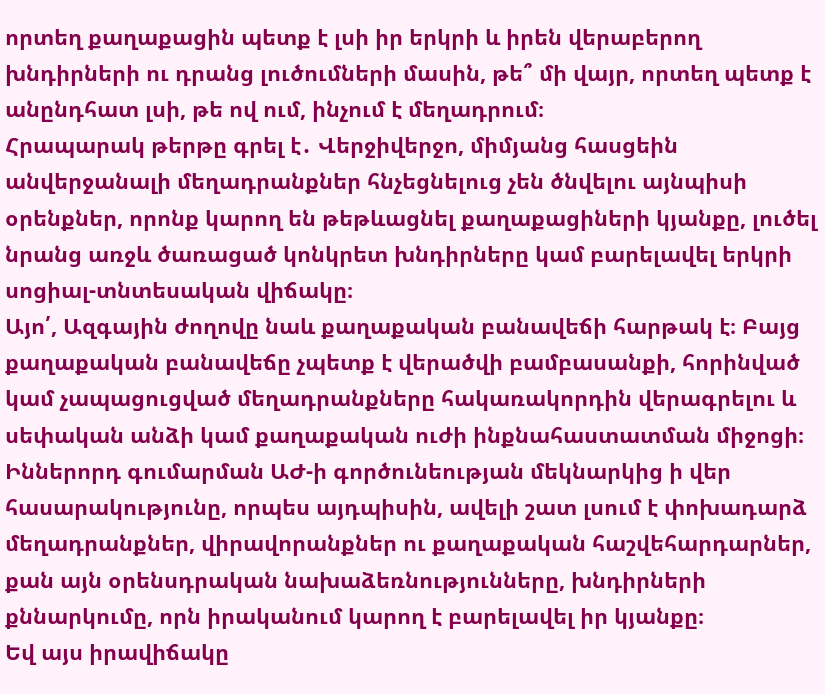որտեղ քաղաքացին պետք է լսի իր երկրի և իրեն վերաբերող խնդիրների ու դրանց լուծումների մասին, թե՞ մի վայր, որտեղ պետք է անընդհատ լսի, թե ով ում, ինչում է մեղադրում։
Հրապարակ թերթը գրել է․ Վերջիվերջո, միմյանց հասցեին անվերջանալի մեղադրանքներ հնչեցնելուց չեն ծնվելու այնպիսի օրենքներ, որոնք կարող են թեթևացնել քաղաքացիների կյանքը, լուծել նրանց առջև ծառացած կոնկրետ խնդիրները կամ բարելավել երկրի սոցիալ-տնտեսական վիճակը։
Այո՛, Ազգային ժողովը նաև քաղաքական բանավեճի հարթակ է։ Բայց քաղաքական բանավեճը չպետք է վերածվի բամբասանքի, հորինված կամ չապացուցված մեղադրանքները հակառակորդին վերագրելու և սեփական անձի կամ քաղաքական ուժի ինքնահաստատման միջոցի։
Իններորդ գումարման ԱԺ-ի գործունեության մեկնարկից ի վեր հասարակությունը, որպես այդպիսին, ավելի շատ լսում է փոխադարձ մեղադրանքներ, վիրավորանքներ ու քաղաքական հաշվեհարդարներ, քան այն օրենսդրական նախաձեռնությունները, խնդիրների քննարկումը, որն իրականում կարող է բարելավել իր կյանքը։
Եվ այս իրավիճակը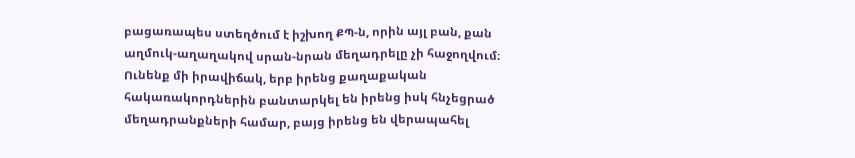բացառապես ստեղծում է իշխող ՔՊ-ն, որին այլ բան, քան աղմուկ-աղաղակով սրան-նրան մեղադրելը չի հաջողվում։ Ունենք մի իրավիճակ, երբ իրենց քաղաքական հակառակորդներին բանտարկել են իրենց իսկ հնչեցրած մեղադրանքների համար, բայց իրենց են վերապահել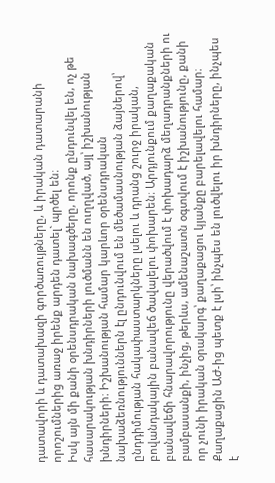դատավորի և դատախազի գործառույթները, և իրական դատարանի որոշումներից առաջ իրենք արդեն դատել` պրծել են։
Իսկ այն մի քանի օրենսդրական նախագծերը, որոնք ընդունվել են, ոչ թե հասարակության խնդիրների լուծմանն են ուղղված, այլ՝ իշխանության խնդիրների։ Իշխանության համար կարևոր օրենսդրական նախաձեռնություններն էլ ընդունվում են մեծամասնության ձայներով՝ ընդդիմության հակափաստարկները լսելու և դրանց շուրջ իրական, բովանդակային բանավեճ ծավալելու փոխարեն։ Արդյունքում քաղաքական բանավեճի հնարավորությունը վերածվում է փոխադարձ մեղադրանքների ու բամբասանքի, ինչից, թերևս, ամենաշատն օգտվում է իշխանությունը, քանի որ չունի իրական օրակարգ՝ քաղաքացու կյանքը բարելավելու համար։
Քաղաքացին ԱԺ-ից պետք է լսի՝ ինչպես են լուծվելու իր խնդիրները, ինչպես է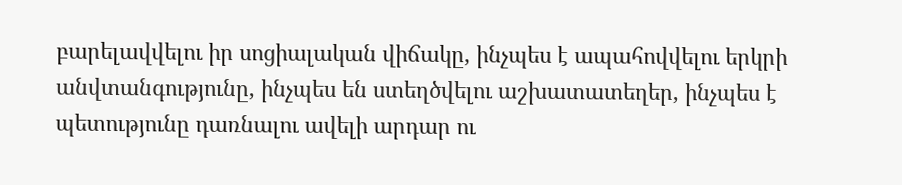բարելավվելու իր սոցիալական վիճակը, ինչպես է ապահովվելու երկրի անվտանգությունը, ինչպես են ստեղծվելու աշխատատեղեր, ինչպես է պետությունը դառնալու ավելի արդար ու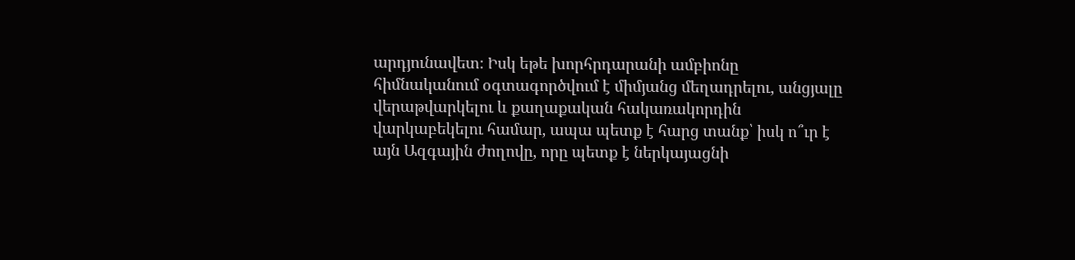արդյունավետ։ Իսկ եթե խորհրդարանի ամբիոնը հիմնականում օգտագործվում է միմյանց մեղադրելու, անցյալը վերաթվարկելու և քաղաքական հակառակորդին վարկաբեկելու համար, ապա պետք է հարց տանք՝ իսկ ո՞ւր է այն Ազգային ժողովը, որը պետք է ներկայացնի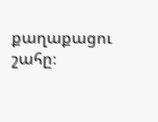քաղաքացու շահը։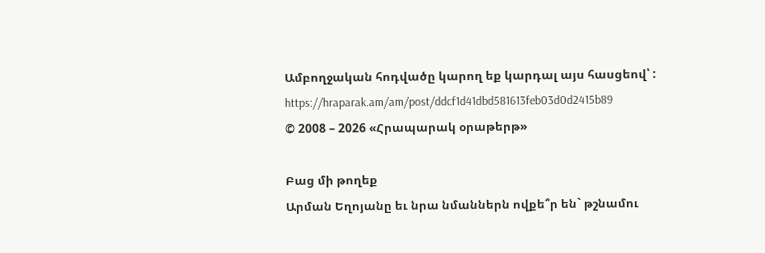Ամբողջական հոդվածը կարող եք կարդալ այս հասցեով՝ : https://hraparak.am/am/post/ddcf1d41dbd581613feb03d0d2415b89
© 2008 – 2026 «Հրապարակ օրաթերթ»

Բաց մի թողեք
Արման Եղոյանը եւ նրա նմաններն ովքե՞ր են` թշնամու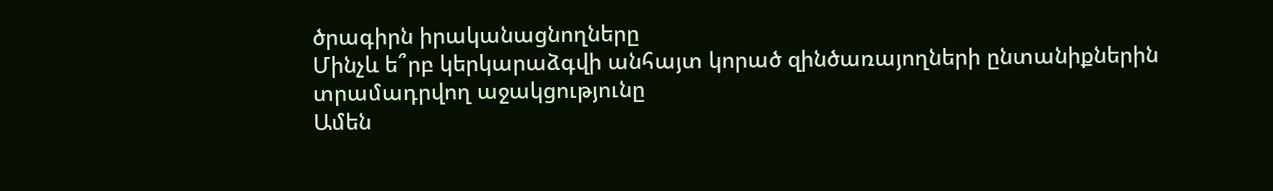ծրագիրն իրականացնողները
Մինչև ե՞րբ կերկարաձգվի անհայտ կորած զինծառայողների ընտանիքներին տրամադրվող աջակցությունը
Ամեն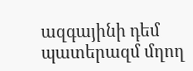ազգայինի դեմ պատերազմ մղող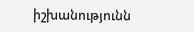իշխանությունն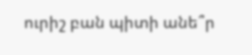ուրիշ բան պիտի անե՞ր